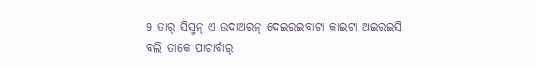9 ତାର୍ ସିସ୍ମନ୍ ଏ ଉଦାଅରନ୍ ଦେଇରଇବାଟା କାଇଟା ଅଇରଇସି ବଲି ତାକେ ପାଚାର୍ବାର୍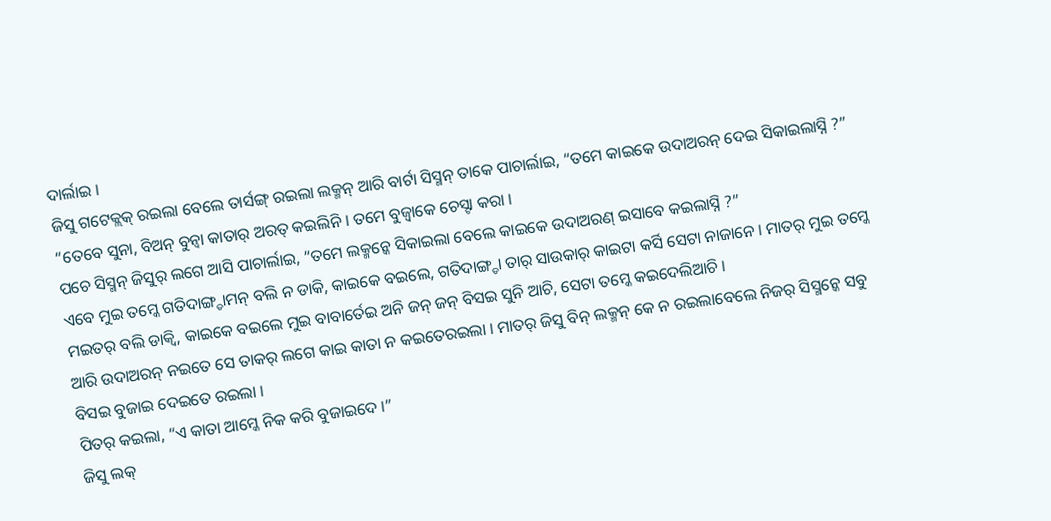ଦାର୍ଲାଇ ।
ଜିସୁ ଗଟେକ୍ଲକ୍ ରଇଲା ବେଲେ ତାର୍ସଙ୍ଗ୍ ରଇଲା ଲକ୍ମନ୍ ଆରି ବାର୍ଟା ସିସ୍ମନ୍ ତାକେ ପାଚାର୍ଲାଇ, “ତମେ କାଇକେ ଉଦାଅରନ୍ ଦେଇ ସିକାଇଲାସ୍ନି ?”
“ତେବେ ସୁନା, ବିଅନ୍ ବୁନ୍ବା କାତାର୍ ଅରତ୍ କଇଲିନି । ତମେ ବୁଜ୍ବାକେ ଚେସ୍ଟା କରା ।
ପଚେ ସିସ୍ମନ୍ ଜିସୁର୍ ଲଗେ ଆସି ପାଚାର୍ଲାଇ, “ତମେ ଲକ୍ମନ୍କେ ସିକାଇଲା ବେଲେ କାଇକେ ଉଦାଅରଣ୍ ଇସାବେ କଇଲାସ୍ନି ?”
ଏବେ ମୁଇ ତମ୍କେ ଗତିଦାଙ୍ଗ୍ଡାମନ୍ ବଲି ନ ଡାକି, କାଇକେ ବଇଲେ, ଗତିଦାଙ୍ଗ୍ଡା ତାର୍ ସାଉକାର୍ କାଇଟା କର୍ସି ସେଟା ନାଜାନେ । ମାତର୍ ମୁଇ ତମ୍କେ ମଇତର୍ ବଲି ଡାକ୍ବି, କାଇକେ ବଇଲେ ମୁଇ ବାବାର୍ତେଇ ଅନି ଜନ୍ ଜନ୍ ବିସଇ ସୁନି ଆଚି, ସେଟା ତମ୍କେ କଇଦେଲିଆଚି ।
ଆରି ଉଦାଅରନ୍ ନଇତେ ସେ ତାକର୍ ଲଗେ କାଇ କାତା ନ କଇତେରଇଲା । ମାତର୍ ଜିସୁ ବିନ୍ ଲକ୍ମନ୍ କେ ନ ରଇଲାବେଲେ ନିଜର୍ ସିସ୍ମନ୍କେ ସବୁ ବିସଇ ବୁଜାଇ ଦେଇତେ ରଇଲା ।
ପିତର୍ କଇଲା, “ଏ କାତା ଆମ୍କେ ନିକ କରି ବୁଜାଇଦେ ।”
ଜିସୁ ଲକ୍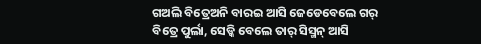ଗଅଲି ବିତ୍ରେଅନି ବାରଇ ଆସି ଜେଡେବେଲେ ଗର୍ ବିତ୍ରେ ପୁର୍ଲା, ସେଡ୍କି ବେଲେ ତାର୍ ସିସ୍ମନ୍ ଆସି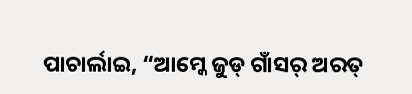ପାଚାର୍ଲାଇ, “ଆମ୍କେ ଜୁଡ୍ ଗାଁସର୍ ଅରତ୍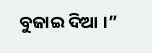ବୁଜାଇ ଦିଆ ।”